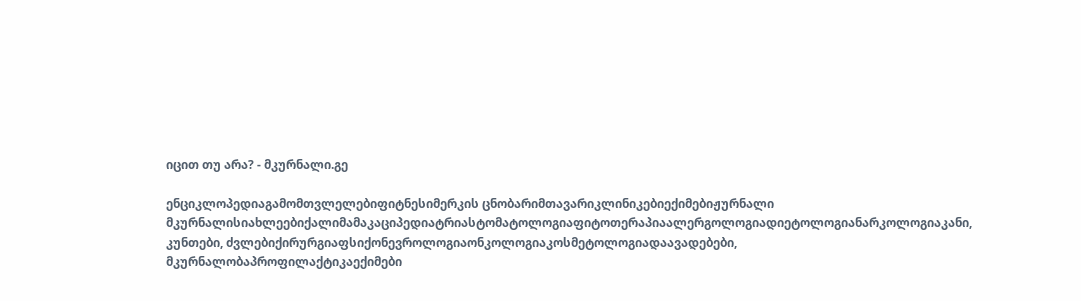იცით თუ არა? - მკურნალი.გე

ენციკლოპედიაგამომთვლელებიფიტნესიმერკის ცნობარიმთავარიკლინიკებიექიმებიჟურნალი მკურნალისიახლეებიქალიმამაკაციპედიატრიასტომატოლოგიაფიტოთერაპიაალერგოლოგიადიეტოლოგიანარკოლოგიაკანი, კუნთები, ძვლებიქირურგიაფსიქონევროლოგიაონკოლოგიაკოსმეტოლოგიადაავადებები, მკურნალობაპროფილაქტიკაექიმები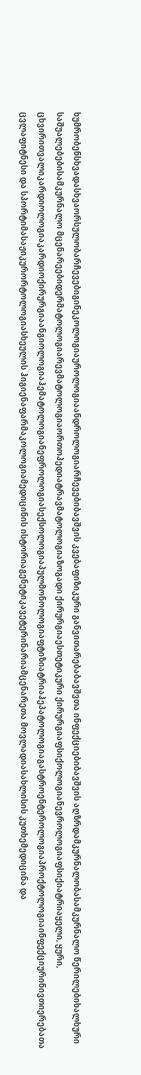ხუმრობენსხვადასხვაორსულობარჩევებიგინეკოლოგიაუროლოგიაანდროლოგიარჩევებიბავშვის კვებაფიზიკური განვითარებაბავშვთა ინფექციებიბავშვის აღზრდამკურნალობასამკურნალო წერილებიხალხური საშუალებებისამკურნალო მცენარეებიდერმატოლოგიარევმატოლოგიაორთოპედიატრავმატოლოგიაზოგადი ქირურგიაესთეტიკური ქირურგიაფსიქოლოგიანევროლოგიაფსიქიატრიაყელი, ყური, ცხვირითვალიკარდიოლოგიაკარდიოქირურგიაანგიოლოგიაჰემატოლოგიანეფროლოგიასექსოლოგიაპულმონოლოგიაფტიზიატრიაჰეპატოლოგიაგასტროენტეროლოგიაპროქტოლოგიაინფექციურინივთიერებათა ცვლაფიტნესი და სპორტიმასაჟიკურორტოლოგიასხეულის ჰიგიენაფარმაკოლოგიამედიცინის ისტორიაგენეტიკავეტერინარიამცენარეთა მოვლადიასახლისის კუთხემედიცინა და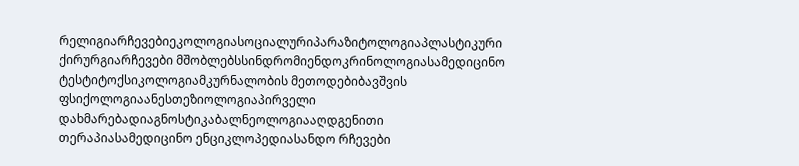რელიგიარჩევებიეკოლოგიასოციალურიპარაზიტოლოგიაპლასტიკური ქირურგიარჩევები მშობლებსსინდრომიენდოკრინოლოგიასამედიცინო ტესტიტოქსიკოლოგიამკურნალობის მეთოდებიბავშვის ფსიქოლოგიაანესთეზიოლოგიაპირველი დახმარებადიაგნოსტიკაბალნეოლოგიააღდგენითი თერაპიასამედიცინო ენციკლოპედიასანდო რჩევები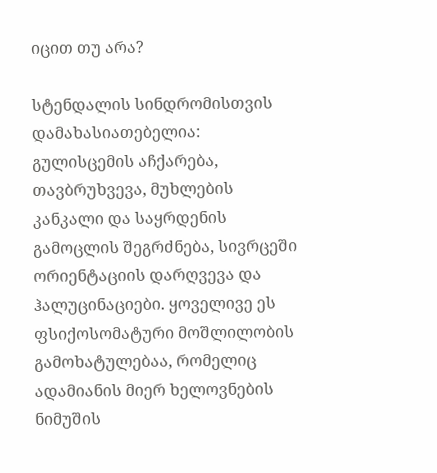იცით თუ არა?

სტენდალის სინდრომისთვის დამახასიათებელია: გულისცემის აჩქარება, თავბრუხვევა, მუხლების კანკალი და საყრდენის გამოცლის შეგრძნება, სივრცეში ორიენტაციის დარღვევა და ჰალუცინაციები. ყოველივე ეს ფსიქოსომატური მოშლილობის გამოხატულებაა, რომელიც ადამიანის მიერ ხელოვნების ნიმუშის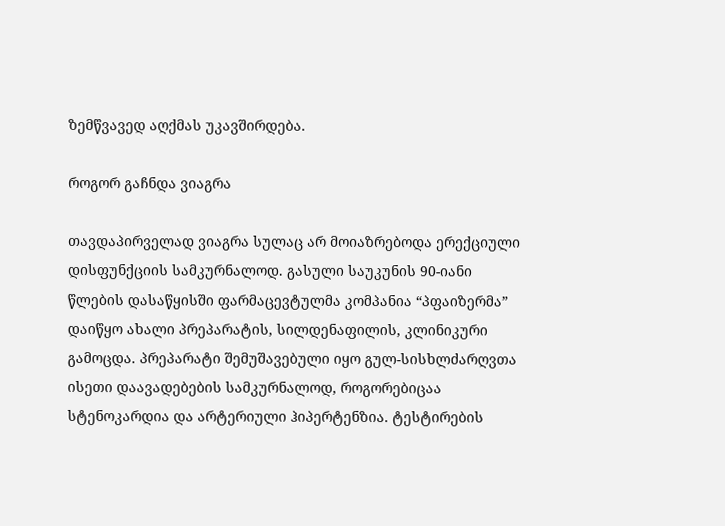ზემწვავედ აღქმას უკავშირდება.

როგორ გაჩნდა ვიაგრა

თავდაპირველად ვიაგრა სულაც არ მოიაზრებოდა ერექციული დისფუნქციის სამკურნალოდ. გასული საუკუნის 90-იანი წლების დასაწყისში ფარმაცევტულმა კომპანია “პფაიზერმა” დაიწყო ახალი პრეპარატის, სილდენაფილის, კლინიკური გამოცდა. პრეპარატი შემუშავებული იყო გულ-სისხლძარღვთა ისეთი დაავადებების სამკურნალოდ, როგორებიცაა სტენოკარდია და არტერიული ჰიპერტენზია. ტესტირების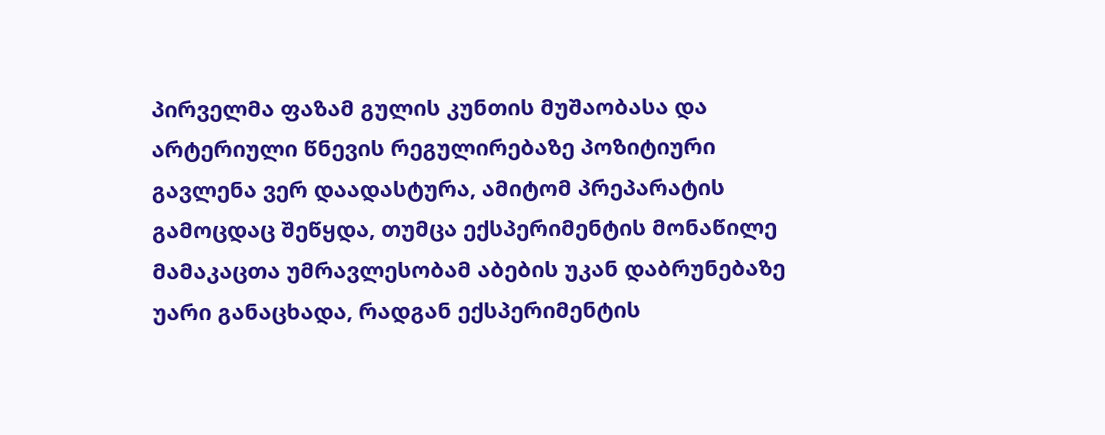პირველმა ფაზამ გულის კუნთის მუშაობასა და არტერიული წნევის რეგულირებაზე პოზიტიური გავლენა ვერ დაადასტურა, ამიტომ პრეპარატის გამოცდაც შეწყდა, თუმცა ექსპერიმენტის მონაწილე მამაკაცთა უმრავლესობამ აბების უკან დაბრუნებაზე უარი განაცხადა, რადგან ექსპერიმენტის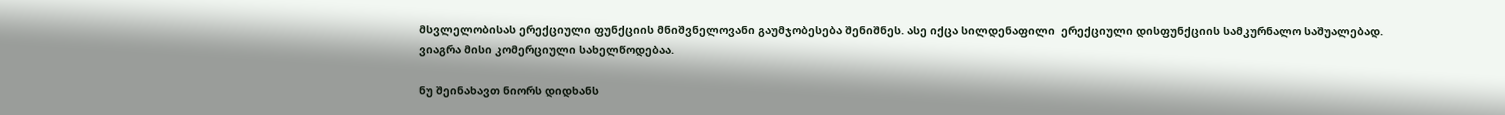მსვლელობისას ერექციული ფუნქციის მნიშვნელოვანი გაუმჯობესება შენიშნეს. ასე იქცა სილდენაფილი  ერექციული დისფუნქციის სამკურნალო საშუალებად. ვიაგრა მისი კომერციული სახელწოდებაა.

ნუ შეინახავთ ნიორს დიდხანს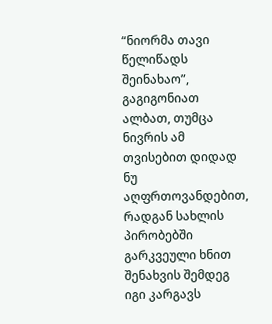“ნიორმა თავი წელიწადს შეინახაო”, გაგიგონიათ ალბათ, თუმცა ნივრის ამ თვისებით დიდად ნუ აღფრთოვანდებით, რადგან სახლის პირობებში გარკვეული ხნით შენახვის შემდეგ იგი კარგავს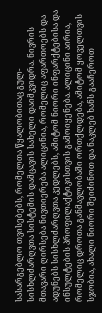სასარგებლო თვისებებს, რომელთა წყალობითაც გულ-სისხლძარღვთა სისტემის დამცავის სახელი დაიმკვიდრა. ნივრის მთავარი ღირსება ნივთიერება ალიცინია, რომელიც აფართოებს და ადუნებს სისხლძარღვთა კედლებს, ამიტომ ნიორი ინფარქტებისა და ინსულტების პროფილაქტიკისთვის გამოიყენება. ალიცინი აირია, რომელიც დროთა განმავლობაში ორთქლდება, ამიტომ ყოველთვის სჯობია, ახალი ნიორი შეიძინოთ და ნაკლებ ხანს გააჩეროთ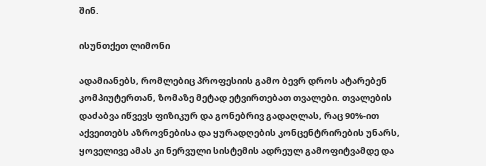შინ.

ისუნთქეთ ლიმონი

ადამიანებს, რომლებიც პროფესიის გამო ბევრ დროს ატარებენ კომპიუტერთან, ზომაზე მეტად ეტვირთებათ თვალები. თვალების დაძაბვა იწვევს ფიზიკურ და გონებრივ გადაღლას, რაც 90%-ით აქვეითებს აზროვნებისა და ყურადღების კონცენტრირების უნარს, ყოველივე ამას კი ნერვული სისტემის ადრეულ გამოფიტვამდე და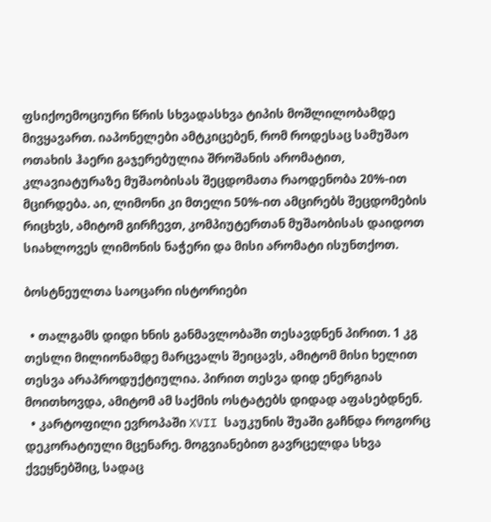ფსიქოემოციური წრის სხვადასხვა ტიპის მოშლილობამდე მივყავართ. იაპონელები ამტკიცებენ, რომ როდესაც სამუშაო ოთახის ჰაერი გაჯერებულია შროშანის არომატით, კლავიატურაზე მუშაობისას შეცდომათა რაოდენობა 20%-ით მცირდება. აი, ლიმონი კი მთელი 50%-ით ამცირებს შეცდომების რიცხვს, ამიტომ გირჩევთ, კომპიუტერთან მუშაობისას დაიდოთ სიახლოვეს ლიმონის ნაჭერი და მისი არომატი ისუნთქოთ.

ბოსტნეულთა საოცარი ისტორიები

  • თალგამს დიდი ხნის განმავლობაში თესავდნენ პირით. 1 კგ  თესლი მილიონამდე მარცვალს შეიცავს, ამიტომ მისი ხელით თესვა არაპროდუქტიულია. პირით თესვა დიდ ენერგიას მოითხოვდა, ამიტომ ამ საქმის ოსტატებს დიდად აფასებდნენ.
  • კარტოფილი ევროპაში XVII საუკუნის შუაში გაჩნდა როგორც დეკორატიული მცენარე. მოგვიანებით გავრცელდა სხვა ქვეყნებშიც, სადაც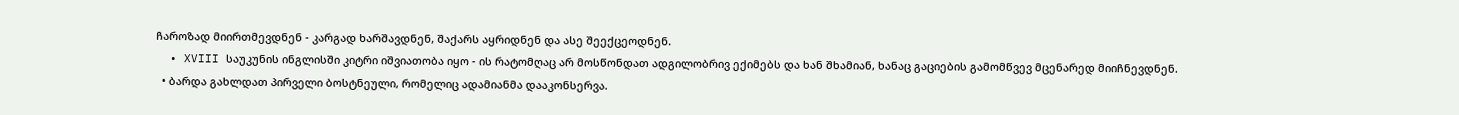ჩაროზად მიირთმევდნენ - კარგად ხარშავდნენ, შაქარს აყრიდნენ და ასე შეექცეოდნენ.
  • XVIII საუკუნის ინგლისში კიტრი იშვიათობა იყო - ის რატომღაც არ მოსწონდათ ადგილობრივ ექიმებს და ხან შხამიან, ხანაც გაციების გამომწვევ მცენარედ მიიჩნევდნენ.
  • ბარდა გახლდათ პირველი ბოსტნეული, რომელიც ადამიანმა დააკონსერვა.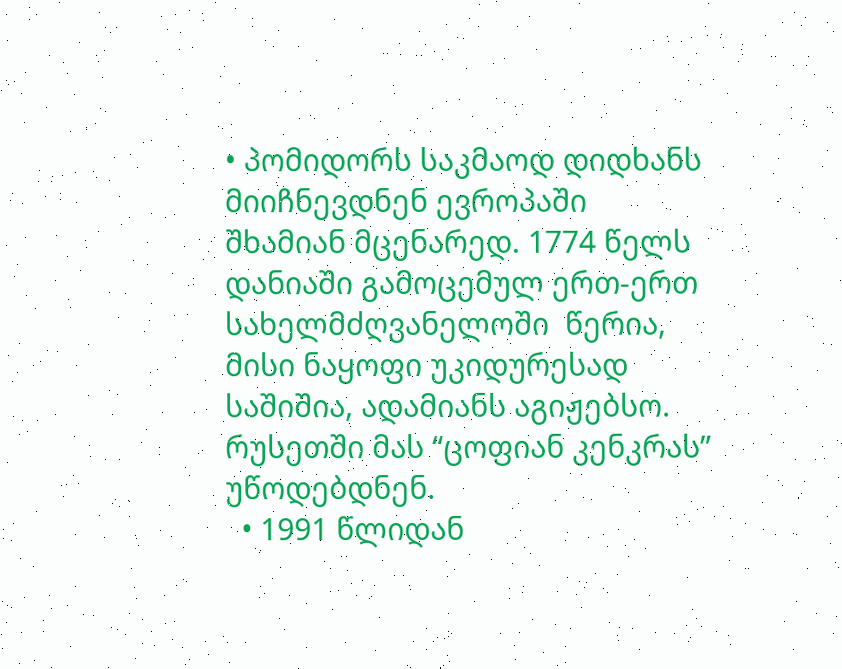• პომიდორს საკმაოდ დიდხანს მიიჩნევდნენ ევროპაში შხამიან მცენარედ. 1774 წელს  დანიაში გამოცემულ ერთ-ერთ სახელმძღვანელოში  წერია, მისი ნაყოფი უკიდურესად საშიშია, ადამიანს აგიჟებსო. რუსეთში მას “ცოფიან კენკრას” უწოდებდნენ.
  • 1991 წლიდან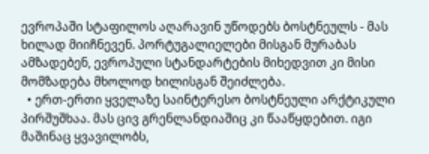ევროპაში სტაფილოს აღარავინ უწოდებს ბოსტნეულს - მას ხილად მიიჩნევენ. პორტუგალიელები მისგან მურაბას ამზადებენ, ევროპული სტანდარტების მიხედვით კი მისი მომზადება მხოლოდ ხილისგან შეიძლება.
  • ერთ-ერთი ყველაზე საინტერესო ბოსტნეული არქტიკული პირშუშხაა. მას ცივ გრენლანდიაშიც კი წააწყდებით. იგი მაშინაც ყვავილობს,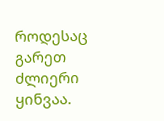როდესაც გარეთ ძლიერი ყინვაა.